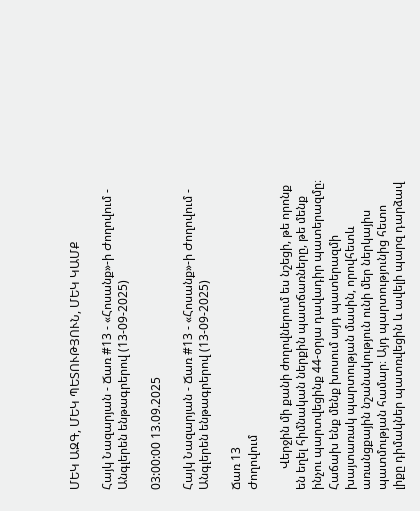ՄԵԿ ԱԶԳ, ՄԵԿ ՊԵՏՈՒԹՅՈՒՆ, ՄԵԿ ԿԱՄՔ

Հայկ Նազարյան - Ճառ #13 - «Հոսանք»-ի Ժողովում - Անգլերեն ենթագրերով (13-09-2025)

03:00:00 13.09.2025

Հայկ Նազարյան - Ճառ #13 - «Հոսանք»-ի Ժողովում - Անգլերեն ենթագրերով (13-09-2025)

Ճառ 13
Ժողովում

       Վերջին մի քանի ժողովներում ես նշեցի, թե որոնք են եղել հիմնական ներքին պատճառները, թե մենք ինչու պարտվեցինք 44-օրյա դավադիր պատերազմը։ Հաճախ ենք մենք խոսում այդ պատերազմի խայտառակ պարտության մասին, որովհետև առանցքային նշանակություն ունի մեր ներկայիս պատմության համար։ Այդ պարտությունից հետո լիքը դիմակներ պատռվեցին և ավելի պարզ դարձավ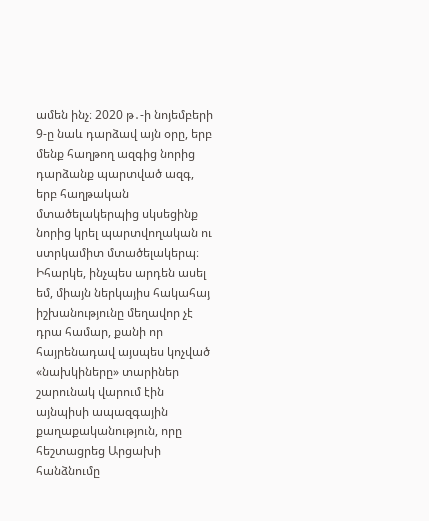ամեն ինչ։ 2020 թ․-ի նոյեմբերի 9-ը նաև դարձավ այն օրը, երբ մենք հաղթող ազգից նորից դարձանք պարտված ազգ, երբ հաղթական մտածելակերպից սկսեցինք նորից կրել պարտվողական ու ստրկամիտ մտածելակերպ։
Իհարկե, ինչպես արդեն ասել եմ, միայն ներկայիս հակահայ իշխանությունը մեղավոր չէ դրա համար, քանի որ հայրենադավ այսպես կոչված «նախկիները» տարիներ շարունակ վարում էին այնպիսի ապազգային քաղաքականություն, որը հեշտացրեց Արցախի հանձնումը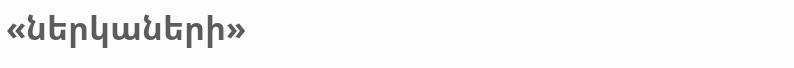«ներկաների»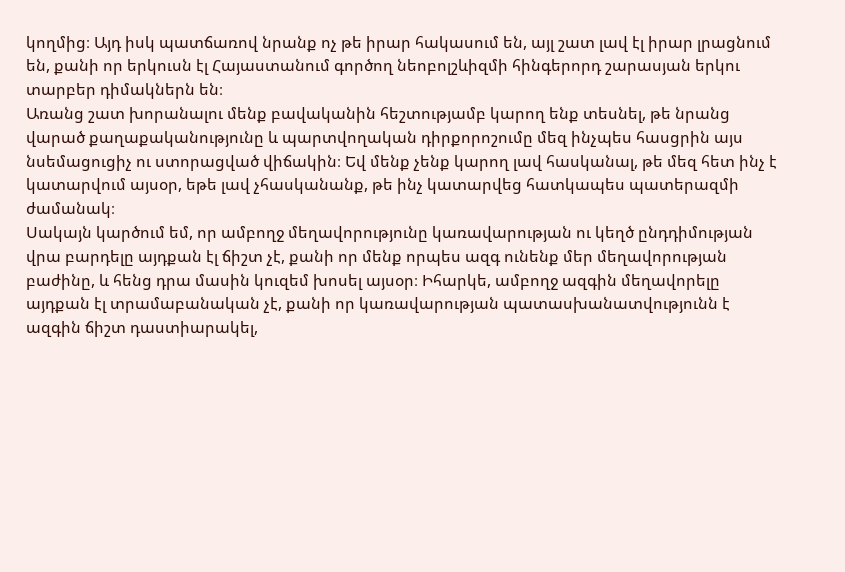կողմից։ Այդ իսկ պատճառով նրանք ոչ թե իրար հակասում են, այլ շատ լավ էլ իրար լրացնում են, քանի որ երկուսն էլ Հայաստանում գործող նեոբոլշևիզմի հինգերորդ շարասյան երկու տարբեր դիմակներն են։
Առանց շատ խորանալու մենք բավականին հեշտությամբ կարող ենք տեսնել, թե նրանց վարած քաղաքականությունը և պարտվողական դիրքորոշումը մեզ ինչպես հասցրին այս նսեմացուցիչ ու ստորացված վիճակին։ Եվ մենք չենք կարող լավ հասկանալ, թե մեզ հետ ինչ է կատարվում այսօր, եթե լավ չհասկանանք, թե ինչ կատարվեց հատկապես պատերազմի ժամանակ։
Սակայն կարծում եմ, որ ամբողջ մեղավորությունը կառավարության ու կեղծ ընդդիմության վրա բարդելը այդքան էլ ճիշտ չէ, քանի որ մենք որպես ազգ ունենք մեր մեղավորության բաժինը, և հենց դրա մասին կուզեմ խոսել այսօր։ Իհարկե, ամբողջ ազգին մեղավորելը այդքան էլ տրամաբանական չէ, քանի որ կառավարության պատասխանատվությունն է ազգին ճիշտ դաստիարակել,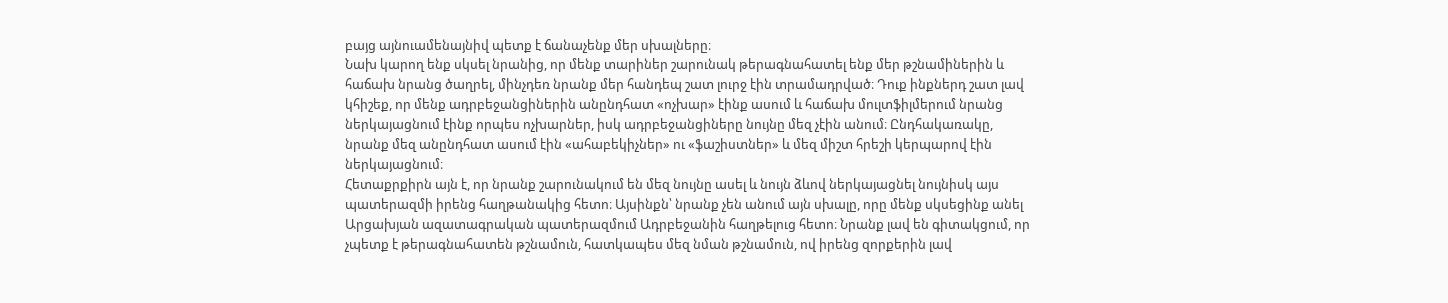բայց այնուամենայնիվ պետք է ճանաչենք մեր սխալները։
Նախ կարող ենք սկսել նրանից, որ մենք տարիներ շարունակ թերագնահատել ենք մեր թշնամիներին և հաճախ նրանց ծաղրել, մինչդեռ նրանք մեր հանդեպ շատ լուրջ էին տրամադրված։ Դուք ինքներդ շատ լավ կհիշեք, որ մենք ադրբեջանցիներին անընդհատ «ոչխար» էինք ասում և հաճախ մուլտֆիլմերում նրանց ներկայացնում էինք որպես ոչխարներ, իսկ ադրբեջանցիները նույնը մեզ չէին անում։ Ընդհակառակը, նրանք մեզ անընդհատ ասում էին «ահաբեկիչներ» ու «ֆաշիստներ» և մեզ միշտ հրեշի կերպարով էին ներկայացնում։
Հետաքրքիրն այն է, որ նրանք շարունակում են մեզ նույնը ասել և նույն ձևով ներկայացնել նույնիսկ այս պատերազմի իրենց հաղթանակից հետո։ Այսինքն՝ նրանք չեն անում այն սխալը, որը մենք սկսեցինք անել Արցախյան ազատագրական պատերազմում Ադրբեջանին հաղթելուց հետո։ Նրանք լավ են գիտակցում, որ չպետք է թերագնահատեն թշնամուն, հատկապես մեզ նման թշնամուն, ով իրենց զորքերին լավ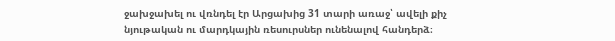ջախջախել ու վռնդել էր Արցախից 31 տարի առաջ՝ ավելի քիչ նյութական ու մարդկային ռեսուրսներ ունենալով հանդերձ։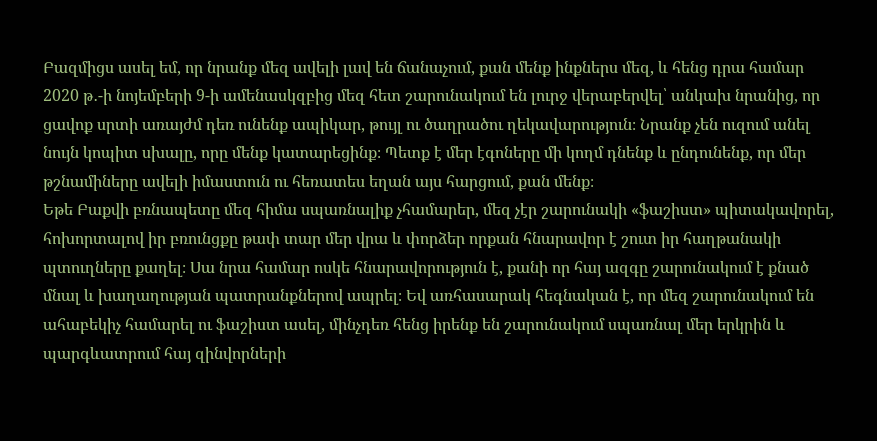Բազմիցս ասել եմ, որ նրանք մեզ ավելի լավ են ճանաչում, քան մենք ինքներս մեզ, և հենց դրա համար 2020 թ․-ի նոյեմբերի 9-ի ամենասկզբից մեզ հետ շարունակում են լուրջ վերաբերվել՝ անկախ նրանից, որ ցավոք սրտի առայժմ դեռ ունենք ապիկար, թույլ ու ծաղրածու ղեկավարություն։ Նրանք չեն ուզում անել նույն կոպիտ սխալը, որը մենք կատարեցինք։ Պետք է մեր էգոները մի կողմ դնենք և ընդունենք, որ մեր թշնամիները ավելի իմաստուն ու հեռատես եղան այս հարցում, քան մենք։
Եթե Բաքվի բռնապետը մեզ հիմա սպառնալիք չհամարեր, մեզ չէր շարունակի «ֆաշիստ» պիտակավորել, հոխորտալով իր բռունցքը թափ տար մեր վրա և փորձեր որքան հնարավոր է շուտ իր հաղթանակի պտուղները քաղել։ Սա նրա համար ոսկե հնարավորություն է, քանի որ հայ ազգը շարունակում է քնած մնալ և խաղաղության պատրանքներով ապրել։ Եվ առհասարակ հեգնական է, որ մեզ շարունակում են ահաբեկիչ համարել ու ֆաշիստ ասել, մինչդեռ հենց իրենք են շարունակում սպառնալ մեր երկրին և պարգևատրում հայ զինվորների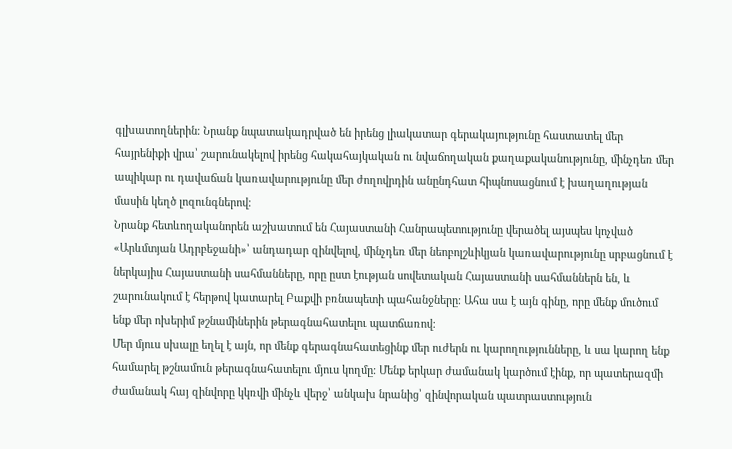գլխատողներին։ Նրանք նպատակադրված են իրենց լիակատար գերակայությունը հաստատել մեր հայրենիքի վրա՝ շարունակելով իրենց հակահայկական ու նվաճողական քաղաքականությունը, մինչդեռ մեր ապիկար ու դավաճան կառավարությունը մեր ժողովրդին անընդհատ հիպնոսացնում է խաղաղության մասին կեղծ լոզունգներով։
Նրանք հետևողականորեն աշխատում են Հայաստանի Հանրապետությունը վերածել այսպես կոչված «Արևմտյան Ադրբեջանի»՝ անդադար զինվելով, մինչդեռ մեր նեոբոլշևիկյան կառավարությունը սրբացնում է ներկայիս Հայաստանի սահմանները, որը ըստ էության սովետական Հայաստանի սահմաններն են, և շարունակում է հերթով կատարել Բաքվի բռնապետի պահանջները։ Ահա սա է այն գինը, որը մենք մուծում ենք մեր ոխերիմ թշնամիներին թերագնահատելու պատճառով։
Մեր մյուս սխալը եղել է այն, որ մենք գերագնահատեցինք մեր ուժերն ու կարողությունները, և սա կարող ենք համարել թշնամուն թերագնահատելու մյուս կողմը։ Մենք երկար ժամանակ կարծում էինք, որ պատերազմի ժամանակ հայ զինվորը կկռվի մինչև վերջ՝ անկախ նրանից՝ զինվորական պատրաստություն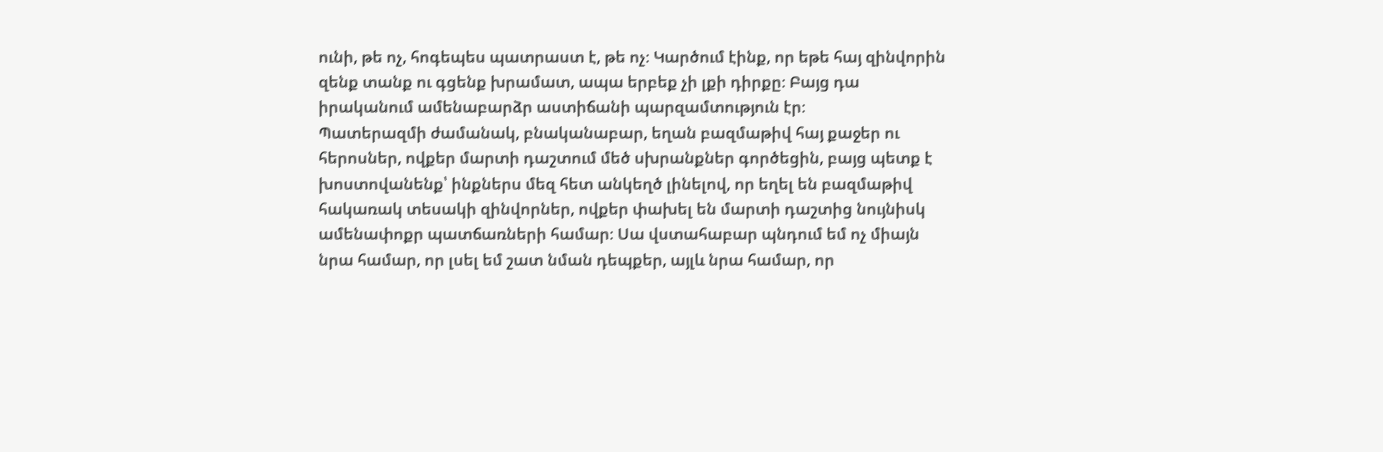ունի, թե ոչ, հոգեպես պատրաստ է, թե ոչ։ Կարծում էինք, որ եթե հայ զինվորին զենք տանք ու գցենք խրամատ, ապա երբեք չի լքի դիրքը։ Բայց դա իրականում ամենաբարձր աստիճանի պարզամտություն էր։
Պատերազմի ժամանակ, բնականաբար, եղան բազմաթիվ հայ քաջեր ու հերոսներ, ովքեր մարտի դաշտում մեծ սխրանքներ գործեցին, բայց պետք է խոստովանենք՝ ինքներս մեզ հետ անկեղծ լինելով, որ եղել են բազմաթիվ հակառակ տեսակի զինվորներ, ովքեր փախել են մարտի դաշտից նույնիսկ ամենափոքր պատճառների համար։ Սա վստահաբար պնդում եմ ոչ միայն նրա համար, որ լսել եմ շատ նման դեպքեր, այլև նրա համար, որ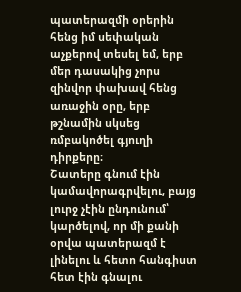պատերազմի օրերին հենց իմ սեփական աչքերով տեսել եմ, երբ մեր դասակից չորս զինվոր փախավ հենց առաջին օրը, երբ թշնամին սկսեց ռմբակոծել գյուղի դիրքերը։
Շատերը գնում էին կամավորագրվելու, բայց լուրջ չէին ընդունում՝ կարծելով, որ մի քանի օրվա պատերազմ է լինելու և հետո հանգիստ հետ էին գնալու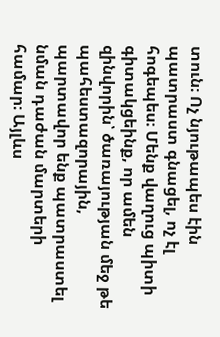տուն։ Ոչ նյութապես էին պատրաստ գնացել, ոչ էլ հոգեպես։ Մենք վաղուց պիտի գիտակցեինք, որ ամեն զինվորին՝ ծառայության մեջ թե պահեստազորային, պարտավոր ենք պատրաստել նման դաժան մարտերի համար։ Այլևս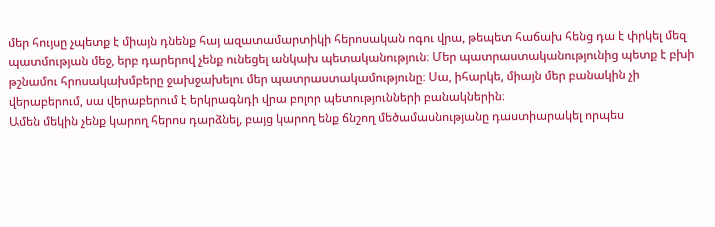մեր հույսը չպետք է միայն դնենք հայ ազատամարտիկի հերոսական ոգու վրա, թեպետ հաճախ հենց դա է փրկել մեզ պատմության մեջ, երբ դարերով չենք ունեցել անկախ պետականություն։ Մեր պատրաստականությունից պետք է բխի թշնամու հրոսակախմբերը ջախջախելու մեր պատրաստակամությունը։ Սա, իհարկե, միայն մեր բանակին չի վերաբերում, սա վերաբերում է երկրագնդի վրա բոլոր պետությունների բանակներին։
Ամեն մեկին չենք կարող հերոս դարձնել, բայց կարող ենք ճնշող մեծամասնությանը դաստիարակել որպես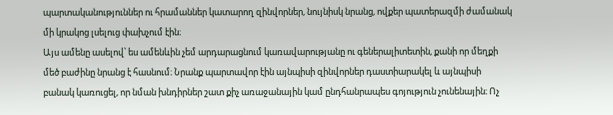պարտականություններ ու հրամաններ կատարող զինվորներ, նույնիսկ նրանց, ովքեր պատերազմի ժամանակ մի կրակոց լսելուց փախչում էին։
Այս ամենը ասելով՝ ես ամենևին չեմ արդարացնում կառավարությանը ու գեներալիտետին, քանի որ մեղքի մեծ բաժինը նրանց է հասնում։ Նրանք պարտավոր էին այնպիսի զինվորներ դաստիարակել և այնպիսի բանակ կառուցել, որ նման խնդիրներ շատ քիչ առաջանային կամ ընդհանրապես գոյություն չունենային։ Ոչ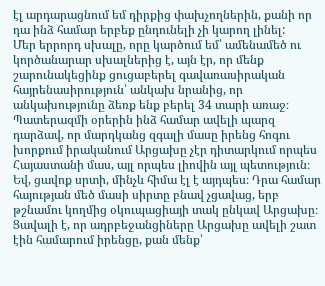էլ արդարացնում եմ դիրքից փախչողներին, քանի որ դա ինձ համար երբեք ընդունելի չի կարող լինել:
Մեր երրորդ սխալը, որը կարծում եմ՝ ամենամեծ ու կործանարար սխալներից է, այն էր, որ մենք շարունակեցինք ցուցաբերել գավառասիրական հայրենասիրություն՝ անկախ նրանից, որ անկախությունը ձեռք ենք բերել 34 տարի առաջ։ Պատերազմի օրերին ինձ համար ավելի պարզ դարձավ, որ մարդկանց զգալի մասը իրենց հոգու խորքում իրականում Արցախը չէր դիտարկում որպես Հայաստանի մաս, այլ որպես լիովին այլ պետություն։ Եվ, ցավոք սրտի, մինչև հիմա էլ է այդպես։ Դրա համար հայության մեծ մասի սիրտը բնավ չցավաց, երբ թշնամու կողմից օկուպացիայի տակ ընկավ Արցախը։ Ցավալի է, որ ադրբեջանցիները Արցախը ավելի շատ էին համարում իրենցը, քան մենք՝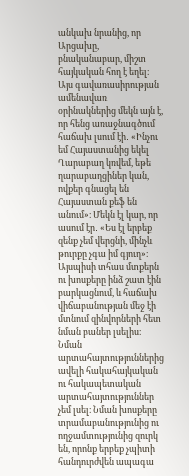անկախ նրանից, որ Արցախը, բնականաբար, միշտ հայկական հող է եղել։
Այս գավառասիրության ամենավառ օրինակներից մեկն այն է, որ հենց առաջնագծում հաճախ լսում էի․ «Ինչու եմ Հայաստանից եկել Ղարաբաղ կռվեմ, եթե ղարաբաղցիներ կան, ովքեր գնացել են Հայաստան քեֆ են անում»։ Մեկն էլ կար, որ ասում էր․ «Ես էլ երբեք զենք չեմ վերցնի, մինչև թուրքը չգա իմ գյուղ»։ Այսպիսի տհաս մտքերն ու խոսքերը ինձ շատ էին բարկացնում, և հաճախ վիճաբանության մեջ էի մտնում զինվորների հետ նման բաներ լսելիս։ Նման արտահայտություններից ավելի հակահայկական ու հակապետական արտահայտություններ չեմ լսել։ Նման խոսքերը տրամաբանությունից ու ողջամտությունից զուրկ են, որոնք երբեք չպիտի հանդուրժվեն ապագա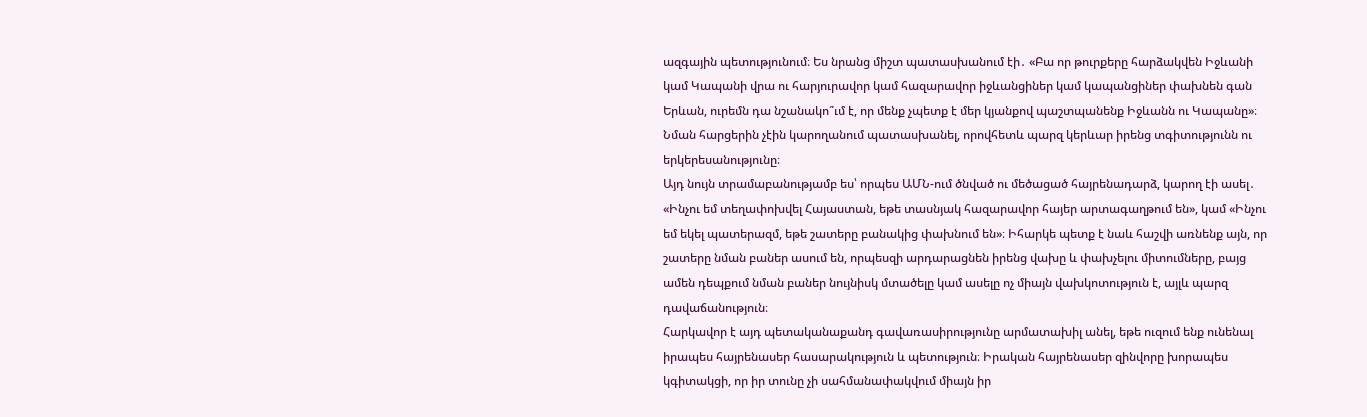ազգային պետությունում։ Ես նրանց միշտ պատասխանում էի․ «Բա որ թուրքերը հարձակվեն Իջևանի կամ Կապանի վրա ու հարյուրավոր կամ հազարավոր իջևանցիներ կամ կապանցիներ փախնեն գան Երևան, ուրեմն դա նշանակո՞ւմ է, որ մենք չպետք է մեր կյանքով պաշտպանենք Իջևանն ու Կապանը»։ Նման հարցերին չէին կարողանում պատասխանել, որովհետև պարզ կերևար իրենց տգիտությունն ու երկերեսանությունը։
Այդ նույն տրամաբանությամբ ես՝ որպես ԱՄՆ-ում ծնված ու մեծացած հայրենադարձ, կարող էի ասել․ «Ինչու եմ տեղափոխվել Հայաստան, եթե տասնյակ հազարավոր հայեր արտագաղթում են», կամ «Ինչու եմ եկել պատերազմ, եթե շատերը բանակից փախնում են»։ Իհարկե պետք է նաև հաշվի առնենք այն, որ շատերը նման բաներ ասում են, որպեսզի արդարացնեն իրենց վախը և փախչելու միտումները, բայց ամեն դեպքում նման բաներ նույնիսկ մտածելը կամ ասելը ոչ միայն վախկոտություն է, այլև պարզ դավաճանություն։
Հարկավոր է այդ պետականաքանդ գավառասիրությունը արմատախիլ անել, եթե ուզում ենք ունենալ իրապես հայրենասեր հասարակություն և պետություն։ Իրական հայրենասեր զինվորը խորապես կգիտակցի, որ իր տունը չի սահմանափակվում միայն իր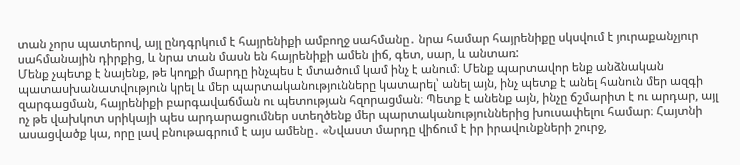տան չորս պատերով, այլ ընդգրկում է հայրենիքի ամբողջ սահմանը․ նրա համար հայրենիքը սկսվում է յուրաքանչյուր սահմանային դիրքից, և նրա տան մասն են հայրենիքի ամեն լիճ, գետ, սար, և անտառ:
Մենք չպետք է նայենք, թե կողքի մարդը ինչպես է մտածում կամ ինչ է անում։ Մենք պարտավոր ենք անձնական պատասխանատվություն կրել և մեր պարտականությունները կատարել՝ անել այն, ինչ պետք է անել հանուն մեր ազգի զարգացման, հայրենիքի բարգավաճման ու պետության հզորացման։ Պետք է անենք այն, ինչը ճշմարիտ է ու արդար, այլ ոչ թե վախկոտ սրիկայի պես արդարացումներ ստեղծենք մեր պարտականություններից խուսափելու համար։ Հայտնի ասացվածք կա, որը լավ բնութագրում է այս ամենը․ «Նվաստ մարդը վիճում է իր իրավունքների շուրջ,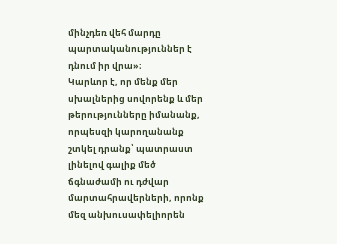մինչդեռ վեհ մարդը պարտականություններ է դնում իր վրա»։
Կարևոր է, որ մենք մեր սխալներից սովորենք և մեր թերությունները իմանանք, որպեսզի կարողանանք շտկել դրանք՝ պատրաստ լինելով գալիք մեծ ճգնաժամի ու դժվար մարտահրավերների, որոնք մեզ անխուսափելիորեն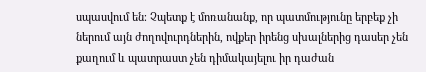սպասվում են։ Չպետք է մոռանանք, որ պատմությունը երբեք չի ներում այն ժողովուրդներին, ովքեր իրենց սխալներից դասեր չեն քաղում և պատրաստ չեն դիմակայելու իր դաժան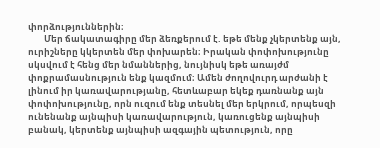փորձություններին։
        Մեր ճակատագիրը մեր ձեռքերում է. եթե մենք չկերտենք այն, ուրիշները կկերտեն մեր փոխարեն։ Իրական փոփոխությունը սկսվում է հենց մեր նմաններից, նույնիսկ եթե առայժմ փոքրամասնություն ենք կազմում։ Ամեն ժողովուրդ արժանի է լինում իր կառավարությանը, հետևաբար եկեք դառնանք այն փոփոխությունը, որն ուզում ենք տեսնել մեր երկրում, որպեսզի ունենանք այնպիսի կառավարություն, կառուցենք այնպիսի բանակ, կերտենք այնպիսի ազգային պետություն, որը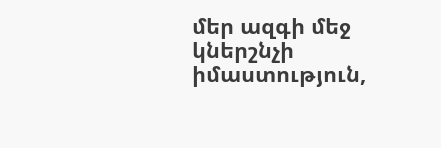մեր ազգի մեջ կներշնչի իմաստություն,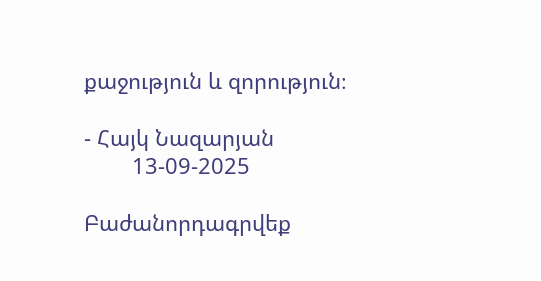քաջություն և զորություն։

- Հայկ Նազարյան
        13-09-2025

Բաժանորդագրվեք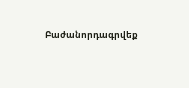Բաժանորդագրվեք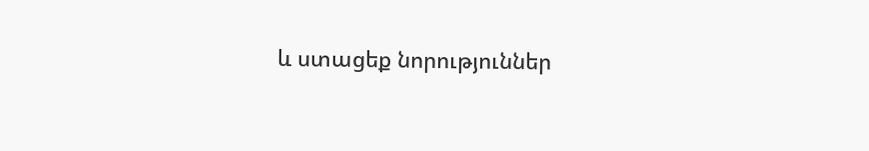և ստացեք նորություններ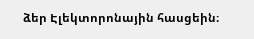ձեր Էլեկտորոնային հասցեին։